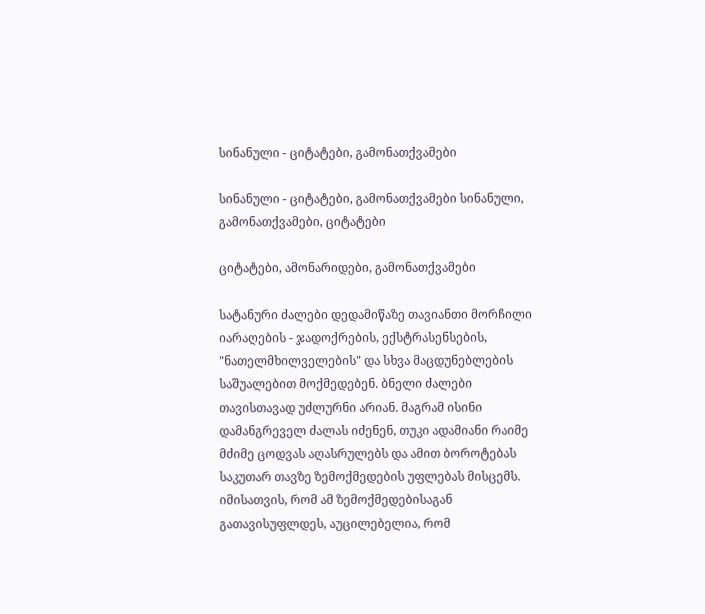სინანული - ციტატები, გამონათქვამები

სინანული - ციტატები, გამონათქვამები სინანული, გამონათქვამები, ციტატები

ციტატები, ამონარიდები, გამონათქვამები

სატანური ძალები დედამიწაზე თავიანთი მორჩილი იარაღების - ჯადოქრების, ექსტრასენსების, "ნათელმხილველების" და სხვა მაცდუნებლების საშუალებით მოქმედებენ. ბნელი ძალები თავისთავად უძლურნი არიან. მაგრამ ისინი დამანგრეველ ძალას იძენენ, თუკი ადამიანი რაიმე მძიმე ცოდვას აღასრულებს და ამით ბოროტებას საკუთარ თავზე ზემოქმედების უფლებას მისცემს. იმისათვის, რომ ამ ზემოქმედებისაგან გათავისუფლდეს, აუცილებელია, რომ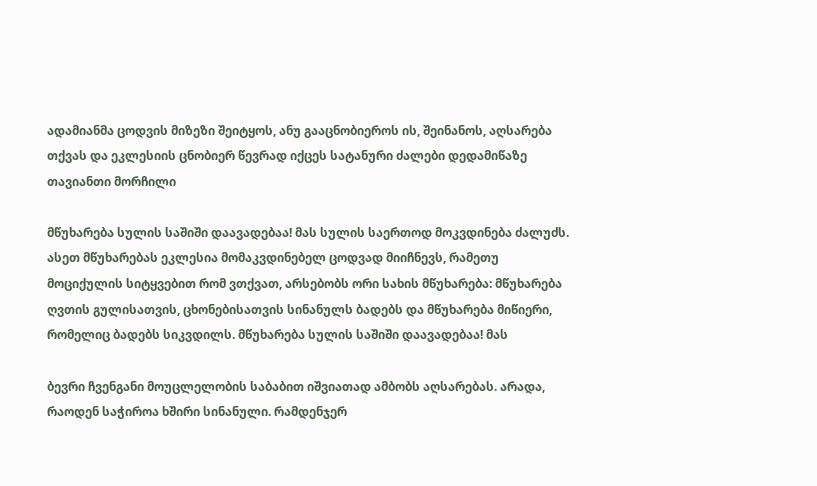ადამიანმა ცოდვის მიზეზი შეიტყოს, ანუ გააცნობიეროს ის, შეინანოს, აღსარება თქვას და ეკლესიის ცნობიერ წევრად იქცეს სატანური ძალები დედამიწაზე თავიანთი მორჩილი

მწუხარება სულის საშიში დაავადებაა! მას სულის საერთოდ მოკვდინება ძალუძს. ასეთ მწუხარებას ეკლესია მომაკვდინებელ ცოდვად მიიჩნევს, რამეთუ მოციქულის სიტყვებით რომ ვთქვათ, არსებობს ორი სახის მწუხარება: მწუხარება ღვთის გულისათვის, ცხონებისათვის სინანულს ბადებს და მწუხარება მიწიერი, რომელიც ბადებს სიკვდილს. მწუხარება სულის საშიში დაავადებაა! მას

ბევრი ჩვენგანი მოუცლელობის საბაბით იშვიათად ამბობს აღსარებას. არადა, რაოდენ საჭიროა ხშირი სინანული. რამდენჯერ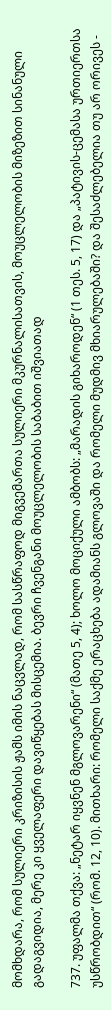მომხდარა, რომ სულიერი კრიზისის ჟამს იმის ნაცვლად, რომ სასწრაფოდ მიგვემართა სულიერი მკურნალისათვის, მოუცლელობის მიზეზით სინანული გადაგვიდია, მერე კი ყველაფერი დავიწყებას მისცემია. ბევრი ჩვენგანი მოუცლელობის საბაბით იშვიათად

737. უფალმა თქვა: „ნეტარ იყვნენ მგლოვარენი“ (მათე 5, 4); ხოლო მოციქული ამბობს: „მარადის გიხაროდენ“ (1 თეს. 5, 17) და „პატივის-ცემასა ურთიერთსა უსწრობდით“ (რომ. 12, 10). მითხარი: რომელი საქმე ერაცხება ადამიანს გლოვაში და რომელი მუდმივ მხიარულებაში? და შესაძლებელია თუ არ ორივეს -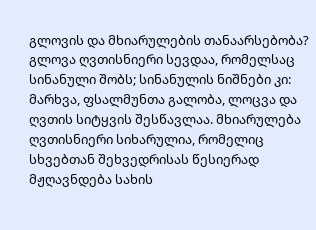გლოვის და მხიარულების თანაარსებობა?
გლოვა ღვთისნიერი სევდაა, რომელსაც სინანული შობს; სინანულის ნიშნები კი: მარხვა, ფსალმუნთა გალობა, ლოცვა და ღვთის სიტყვის შესწავლაა. მხიარულება ღვთისნიერი სიხარულია, რომელიც სხვებთან შეხვედრისას წესიერად მჟღავნდება სახის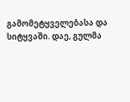გამომეტყველებასა და სიტყვაში. დაე, გულმა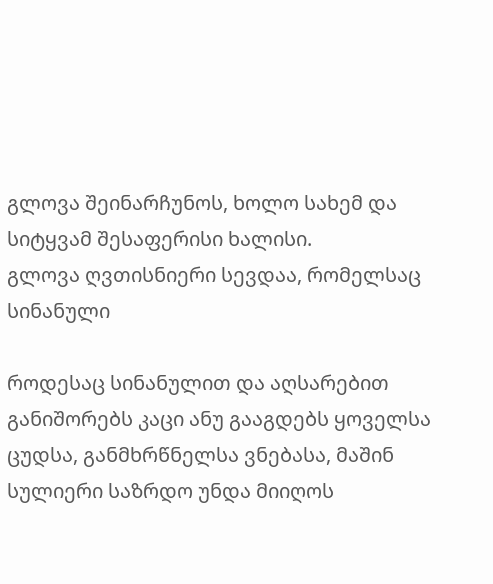გლოვა შეინარჩუნოს, ხოლო სახემ და სიტყვამ შესაფერისი ხალისი.
გლოვა ღვთისნიერი სევდაა, რომელსაც სინანული

როდესაც სინანულით და აღსარებით განიშორებს კაცი ანუ გააგდებს ყოველსა ცუდსა, განმხრწნელსა ვნებასა, მაშინ სულიერი საზრდო უნდა მიიღოს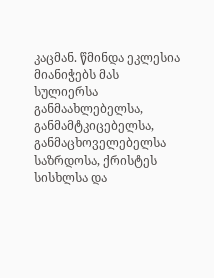კაცმან. წმინდა ეკლესია მიანიჭებს მას სულიერსა განმაახლებელსა, განმამტკიცებელსა, განმაცხოველებელსა საზრდოსა, ქრისტეს სისხლსა და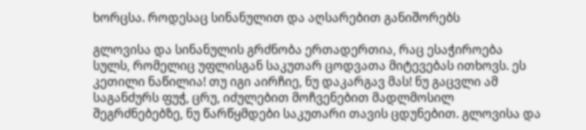ხორცსა. როდესაც სინანულით და აღსარებით განიშორებს

გლოვისა და სინანულის გრძნობა ერთადერთია, რაც ესაჭიროება სულს, რომელიც უფლისგან საკუთარ ცოდვათა მიტევებას ითხოვს. ეს კეთილი ნაწილია! თუ იგი აირჩიე, ნუ დაკარგავ მას! ნუ გაცვლი ამ საგანძურს ფუჭ, ცრუ, იძულებით მოჩვენებით მადლმოსილ შეგრძნებებზე, ნუ წარწყმდები საკუთარი თავის ცდუნებით. გლოვისა და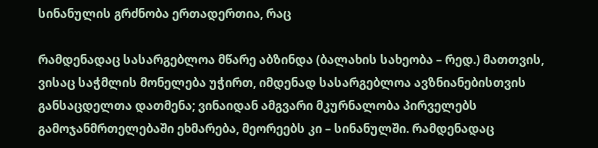სინანულის გრძნობა ერთადერთია, რაც

რამდენადაც სასარგებლოა მწარე აბზინდა (ბალახის სახეობა – რედ.) მათთვის, ვისაც საჭმლის მონელება უჭირთ, იმდენად სასარგებლოა ავზნიანებისთვის განსაცდელთა დათმენა; ვინაიდან ამგვარი მკურნალობა პირველებს გამოჯანმრთელებაში ეხმარება, მეორეებს კი – სინანულში. რამდენადაც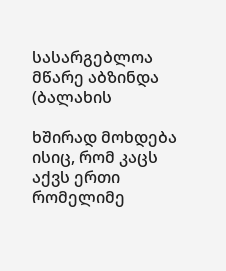სასარგებლოა მწარე აბზინდა (ბალახის

ხშირად მოხდება ისიც, რომ კაცს აქვს ერთი რომელიმე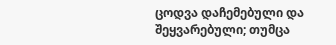ცოდვა დაჩემებული და შეყვარებული; თუმცა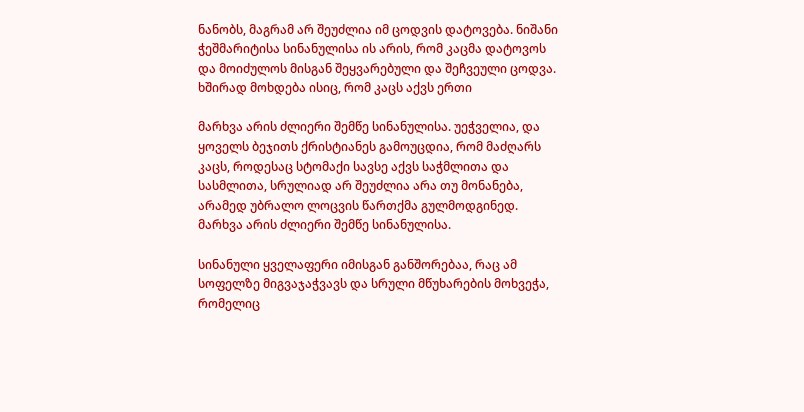ნანობს, მაგრამ არ შეუძლია იმ ცოდვის დატოვება. ნიშანი ჭეშმარიტისა სინანულისა ის არის, რომ კაცმა დატოვოს და მოიძულოს მისგან შეყვარებული და შეჩვეული ცოდვა. ხშირად მოხდება ისიც, რომ კაცს აქვს ერთი

მარხვა არის ძლიერი შემწე სინანულისა. უეჭველია, და ყოველს ბეჯითს ქრისტიანეს გამოუცდია, რომ მაძღარს კაცს, როდესაც სტომაქი სავსე აქვს საჭმლითა და სასმლითა, სრულიად არ შეუძლია არა თუ მონანება, არამედ უბრალო ლოცვის წართქმა გულმოდგინედ. მარხვა არის ძლიერი შემწე სინანულისა.

სინანული ყველაფერი იმისგან განშორებაა, რაც ამ სოფელზე მიგვაჯაჭვავს და სრული მწუხარების მოხვეჭა, რომელიც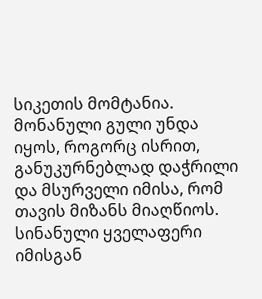სიკეთის მომტანია. მონანული გული უნდა იყოს, როგორც ისრით, განუკურნებლად დაჭრილი და მსურველი იმისა, რომ თავის მიზანს მიაღწიოს. სინანული ყველაფერი იმისგან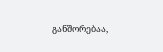განშორებაა,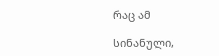რაც ამ

სინანული,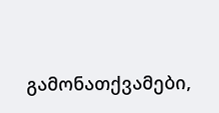გამონათქვამები,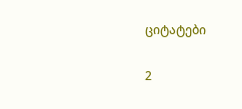ციტატები

2